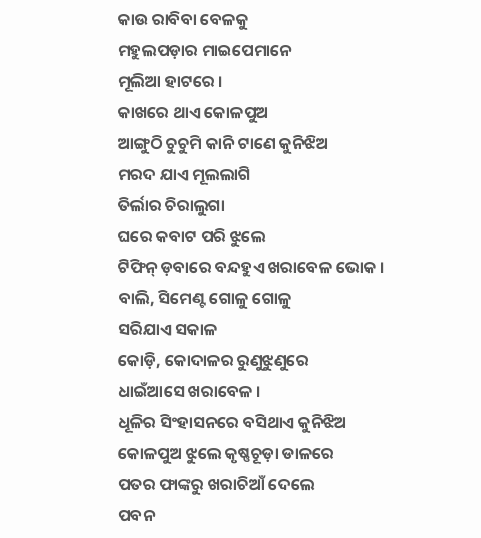କାଉ ରାବିବା ବେଳକୁ
ମହୁଲପଡ଼ାର ମାଇପେମାନେ
ମୂଲିଆ ହାଟରେ ।
କାଖରେ ଥାଏ କୋଳପୁଅ
ଆଙ୍ଗୁଠି ଚୁଚୁମି କାନି ଟାଣେ କୁନିଝିଅ
ମରଦ ଯାଏ ମୂଲଲାଗି
ତିର୍ଲାର ଚିରାଲୁଗା
ଘରେ କବାଟ ପରି ଝୁଲେ
ଟିଫିନ୍ ଡ଼ବାରେ ବନ୍ଦହୁଏ ଖରାବେଳ ଭୋକ ।
ବାଲି, ସିମେଣ୍ଟ ଗୋଳୁ ଗୋଳୁ
ସରିଯାଏ ସକାଳ
କୋଡ଼ି, କୋଦାଳର ରୁଣୁଝୁଣୁରେ
ଧାଇଁଆସେ ଖରାବେଳ ।
ଧୂଳିର ସିଂହାସନରେ ବସିଥାଏ କୁନିଝିଅ
କୋଳପୁଅ ଝୁଲେ କୃଷ୍ଣଚୂଡ଼ା ଡାଳରେ
ପତର ଫାଙ୍କରୁ ଖରାଚିଆଁ ଦେଲେ
ପବନ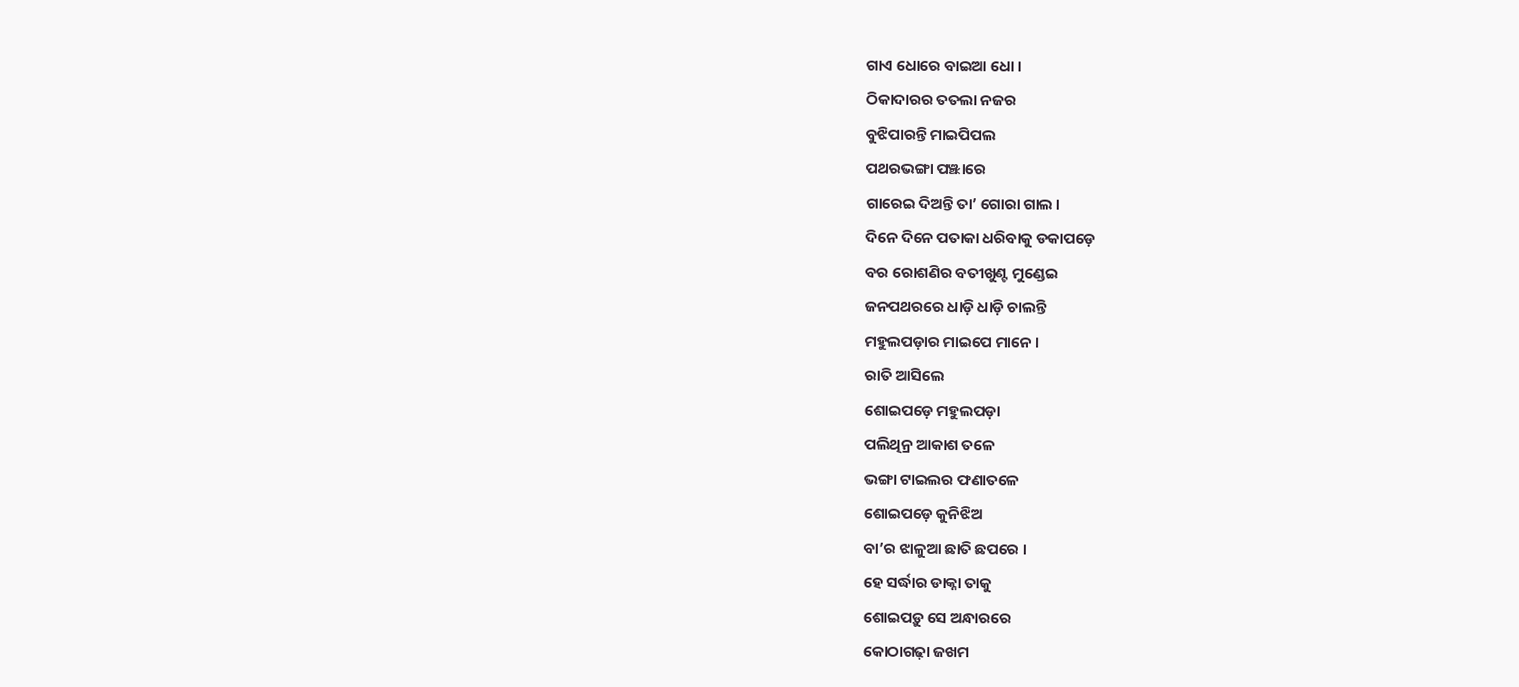ଗାଏ ଧୋରେ ବାଇଆ ଧୋ ।
ଠିକାଦାରର ତତଲା ନଜର
ବୁଝିପାରନ୍ତି ମାଇପିପଲ
ପଥରଭଙ୍ଗା ପଞ୍ଝାରେ
ଗାରେଇ ଦିଅନ୍ତି ତା’ ଗୋରା ଗାଲ ।
ଦିନେ ଦିନେ ପତାକା ଧରିବାକୁ ଡକାପଡ଼େ
ବର ରୋଶଣିର ବତୀଖୁଣ୍ଟ ମୁଣ୍ଡେଇ
ଜନପଥରରେ ଧାଡ଼ି ଧାଡ଼ି ଚାଲନ୍ତି
ମହୁଲପଡ଼ାର ମାଇପେ ମାନେ ।
ରାତି ଆସିଲେ
ଶୋଇପଡ଼େ ମହୁଲପଡ଼ା
ପଲିଥିନ୍ର ଆକାଶ ତଳେ
ଭଙ୍ଗା ଟାଇଲର ଫଣାତଳେ
ଶୋଇପଡ଼େ କୁନିଝିଅ
ବା’ର ଝାଳୁଆ ଛାତି ଛପରେ ।
ହେ ସର୍ଦ୍ଧାର ଡାକ୍ନା ତାକୁ
ଶୋଇପଡ଼ୁ ସେ ଅନ୍ଧାରରେ
କୋଠାଗଢ଼ା ଜଖମ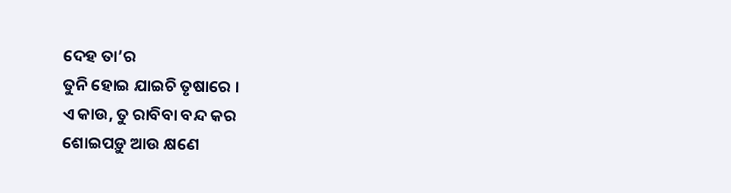ଦେହ ତା’ର
ତୁନି ହୋଇ ଯାଇଚି ତୃଷାରେ ।
ଏ କାଉ, ତୁ ରାବିବା ବନ୍ଦ କର
ଶୋଇପଡ଼ୁ ଆଉ କ୍ଷଣେ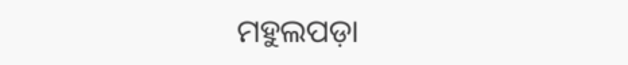ମହୁଲପଡ଼ା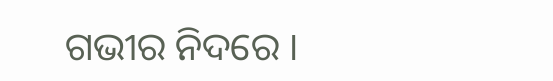ଗଭୀର ନିଦରେ ।